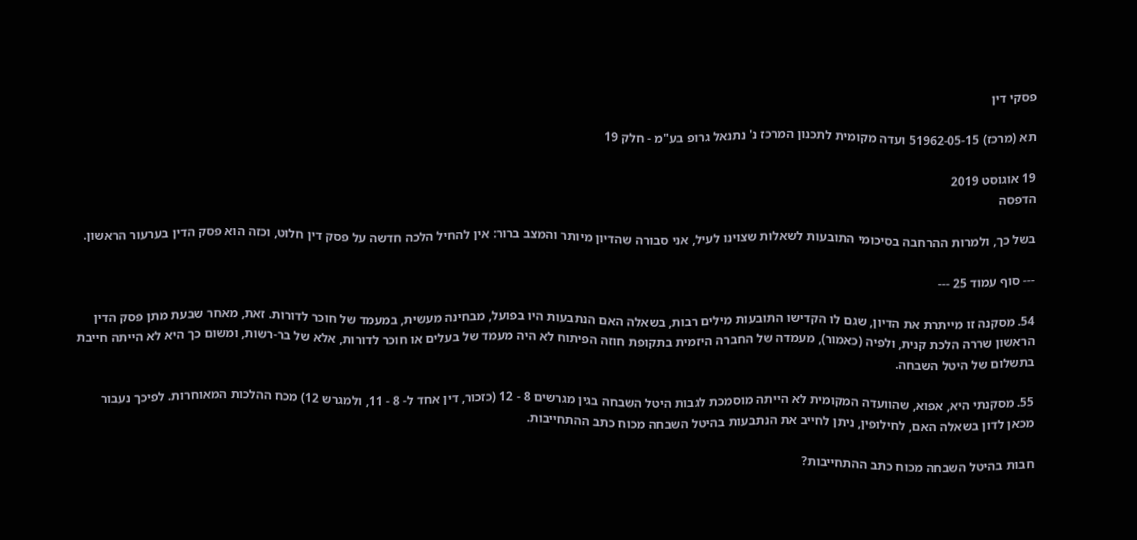פסקי דין

תא (מרכז) 51962-05-15 ועדה מקומית לתכנון המרכז נ' נתנאל גרופ בע"מ - חלק 19

19 אוגוסט 2019
הדפסה

בשל כך, ולמרות ההרחבה בסיכומי התובעות לשאלות שצוינו לעיל, אני סבורה שהדיון מיותר והמצב ברור: אין להחיל הלכה חדשה על פסק דין חלוט, וכזה הוא פסק הדין בערעור הראשון.

--- סוף עמוד 25 ---

54. מסקנה זו מייתרת את הדיון, שגם לו הקדישו התובעות מילים רבות, בשאלה האם הנתבעות היו בפועל, מבחינה מעשית, במעמד של חוכר לדורות. זאת, מאחר שבעת מתן פסק הדין הראשון שררה הלכת קנית, ולפיה (כאמור), מעמדה של החברה היזמית בתקופת חוזה הפיתוח לא היה מעמד של בעלים או חוכר לדורות, אלא של בר-רשות, ומשום כך היא לא הייתה חייבת בתשלום של היטל השבחה.

55. מסקנתי היא, אפוא, שהוועדה המקומית לא הייתה מוסמכת לגבות היטל השבחה בגין מגרשים 8 - 12 (כזכור, דין אחד ל- 8 - 11, ולמגרש 12) מכח ההלכות המאוחרות. לפיכך נעבור מכאן לדון בשאלה האם, לחילופין, ניתן לחייב את הנתבעות בהיטל השבחה מכוח כתב ההתחייבות.

חבות בהיטל השבחה מכוח כתב ההתחייבות?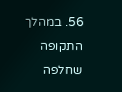56. במהלך התקופה שחלפה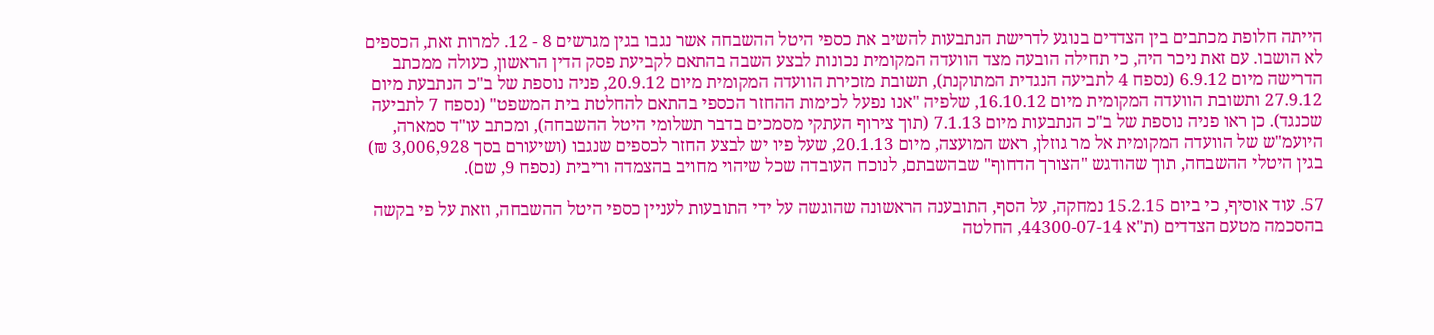הייתה חלופת מכתבים בין הצדדים בנוגע לדרישת הנתבעות להשיב את כספי היטל ההשבחה אשר נגבו בגין מגרשים 8 - 12. למרות זאת, הכספים לא הושבו. עם זאת ניכר היה, כי תחילה הובעה מצד הוועדה המקומית נכונות לבצע השבה בהתאם לקביעת פסק הדין הראשון, כעולה ממכתב הדרישה מיום 6.9.12 (נספח 4 לתביעה הנגדית המתוקנת), תשובת מזכירת הוועדה המקומית מיום 20.9.12, פניה נוספת של ב"כ הנתבעת מיום 27.9.12 ותשובת הוועדה המקומית מיום 16.10.12, שלפיה "אנו נפעל לכימות ההחזר הכספי בהתאם להחלטת בית המשפט" (נספח 7 לתביעה שכנגד). כן ראו פניה נוספת של ב"כ הנתבעות מיום 7.1.13 (תוך צירוף העתקי מסמכים בדבר תשלומי היטל ההשבחה), ומכתב עו"ד סמארה, היועמ"ש של הוועדה המקומית אל מר גוזלן, ראש המועצה, מיום 20.1.13, שעל פיו יש לבצע החזר לכספים שנגבו (ושיעורם בסך 3,006,928 ₪) בגין היטלי ההשבחה, תוך שהודגש "הצורך הדחוף" שבהשבתם, לנוכח העובדה שכל שיהוי מחויב בהצמדה וריבית (נספח 9, שם).

57. עוד אוסיף, כי ביום 15.2.15 נמחקה, על הסף, התובענה הראשונה שהוגשה על ידי התובעות לעניין כספי היטל ההשבחה, וזאת על פי בקשה בהסכמה מטעם הצדדים (ת"א 44300-07-14, החלטה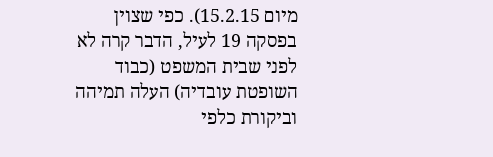מיום 15.2.15). כפי שצוין בפסקה 19 לעיל, הדבר קרה לא לפני שבית המשפט (כבוד השופטת עובדיה) העלה תמיהה וביקורת כלפי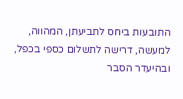התובעות ביחס לתביעתן, המהווה, למעשה, דרישה לתשלום כספי בכפל, ובהיעדר הסבר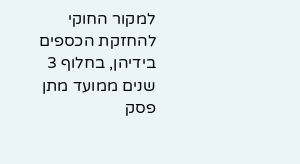למקור החוקי להחזקת הכספים בידיהן, בחלוף 3 שנים ממועד מתן פסק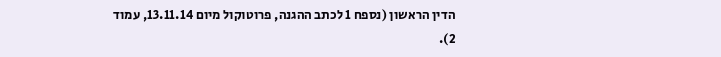הדין הראשון (נספח 1 לכתב ההגנה, פרוטוקול מיום 13.11.14, עמוד 2).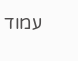עמוד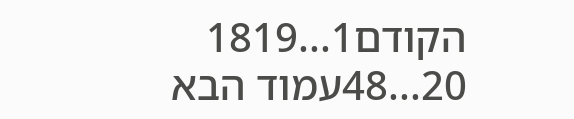הקודם1...1819
20...48עמוד הבא